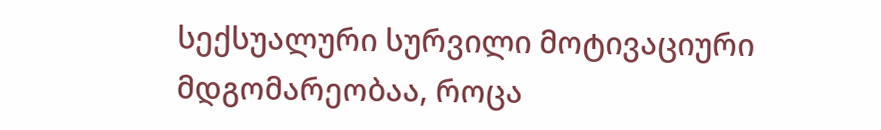სექსუალური სურვილი მოტივაციური მდგომარეობაა, როცა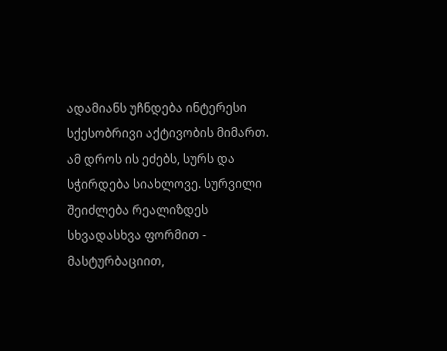ადამიანს უჩნდება ინტერესი სქესობრივი აქტივობის მიმართ. ამ დროს ის ეძებს, სურს და სჭირდება სიახლოვე. სურვილი შეიძლება რეალიზდეს სხვადასხვა ფორმით - მასტურბაციით,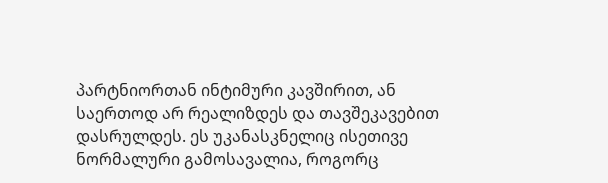პარტნიორთან ინტიმური კავშირით, ან საერთოდ არ რეალიზდეს და თავშეკავებით დასრულდეს. ეს უკანასკნელიც ისეთივე ნორმალური გამოსავალია, როგორც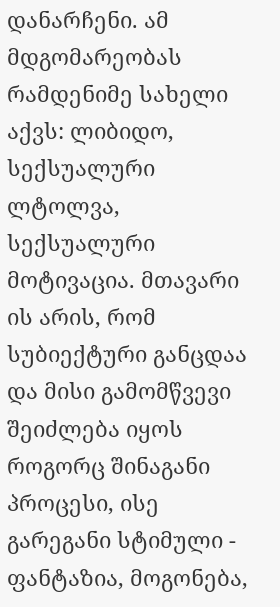დანარჩენი. ამ მდგომარეობას რამდენიმე სახელი აქვს: ლიბიდო, სექსუალური ლტოლვა, სექსუალური მოტივაცია. მთავარი ის არის, რომ სუბიექტური განცდაა და მისი გამომწვევი შეიძლება იყოს როგორც შინაგანი პროცესი, ისე გარეგანი სტიმული - ფანტაზია, მოგონება,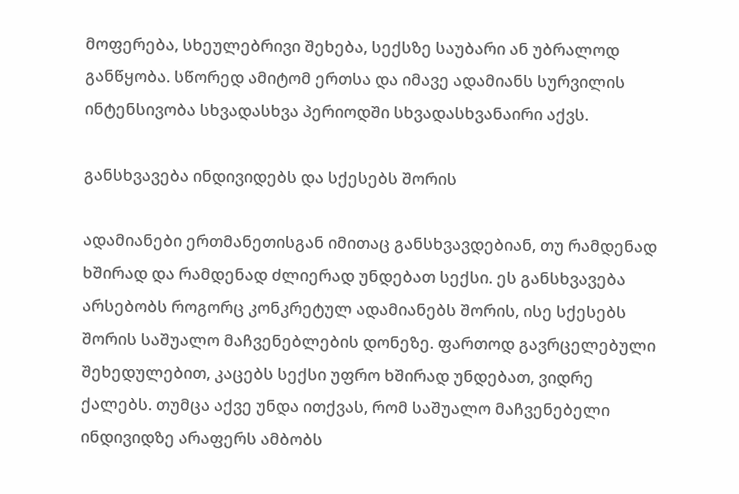მოფერება, სხეულებრივი შეხება, სექსზე საუბარი ან უბრალოდ განწყობა. სწორედ ამიტომ ერთსა და იმავე ადამიანს სურვილის ინტენსივობა სხვადასხვა პერიოდში სხვადასხვანაირი აქვს.

განსხვავება ინდივიდებს და სქესებს შორის

ადამიანები ერთმანეთისგან იმითაც განსხვავდებიან, თუ რამდენად ხშირად და რამდენად ძლიერად უნდებათ სექსი. ეს განსხვავება არსებობს როგორც კონკრეტულ ადამიანებს შორის, ისე სქესებს შორის საშუალო მაჩვენებლების დონეზე. ფართოდ გავრცელებული შეხედულებით, კაცებს სექსი უფრო ხშირად უნდებათ, ვიდრე ქალებს. თუმცა აქვე უნდა ითქვას, რომ საშუალო მაჩვენებელი ინდივიდზე არაფერს ამბობს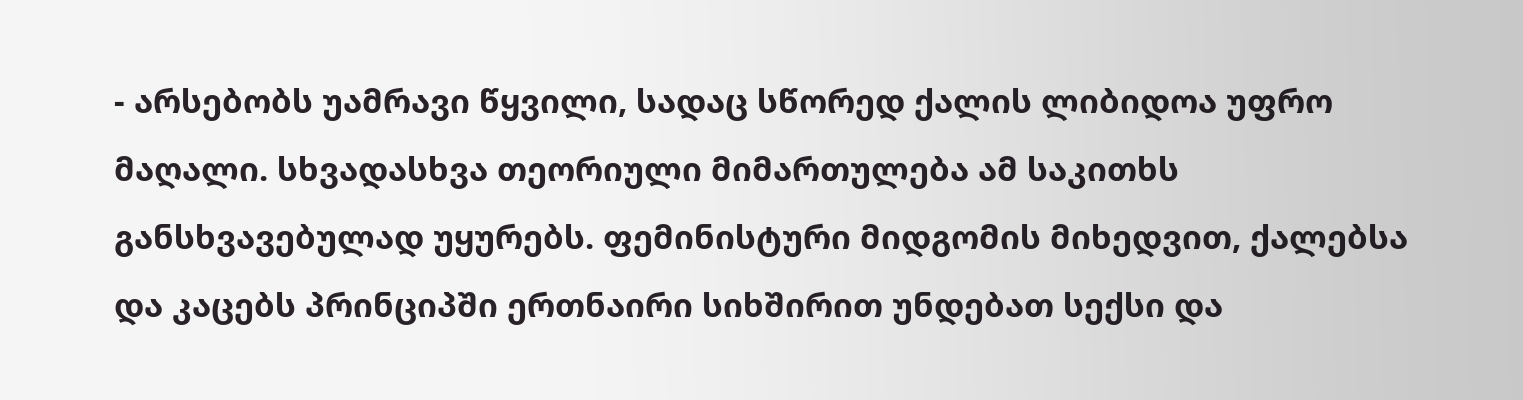- არსებობს უამრავი წყვილი, სადაც სწორედ ქალის ლიბიდოა უფრო მაღალი. სხვადასხვა თეორიული მიმართულება ამ საკითხს განსხვავებულად უყურებს. ფემინისტური მიდგომის მიხედვით, ქალებსა და კაცებს პრინციპში ერთნაირი სიხშირით უნდებათ სექსი და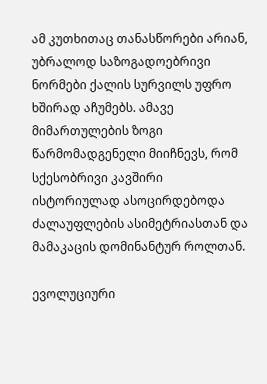ამ კუთხითაც თანასწორები არიან, უბრალოდ საზოგადოებრივი ნორმები ქალის სურვილს უფრო ხშირად აჩუმებს. ამავე მიმართულების ზოგი წარმომადგენელი მიიჩნევს, რომ სქესობრივი კავშირი ისტორიულად ასოცირდებოდა ძალაუფლების ასიმეტრიასთან და მამაკაცის დომინანტურ როლთან.

ევოლუციური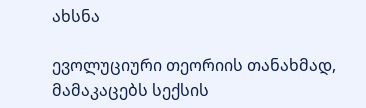ახსნა

ევოლუციური თეორიის თანახმად, მამაკაცებს სექსის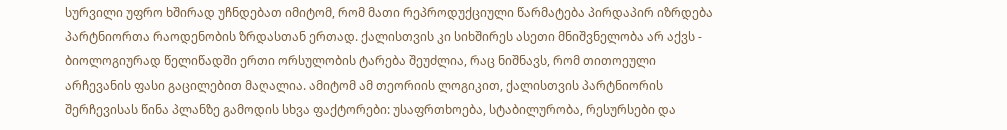სურვილი უფრო ხშირად უჩნდებათ იმიტომ, რომ მათი რეპროდუქციული წარმატება პირდაპირ იზრდება პარტნიორთა რაოდენობის ზრდასთან ერთად. ქალისთვის კი სიხშირეს ასეთი მნიშვნელობა არ აქვს - ბიოლოგიურად წელიწადში ერთი ორსულობის ტარება შეუძლია, რაც ნიშნავს, რომ თითოეული არჩევანის ფასი გაცილებით მაღალია. ამიტომ ამ თეორიის ლოგიკით, ქალისთვის პარტნიორის შერჩევისას წინა პლანზე გამოდის სხვა ფაქტორები: უსაფრთხოება, სტაბილურობა, რესურსები და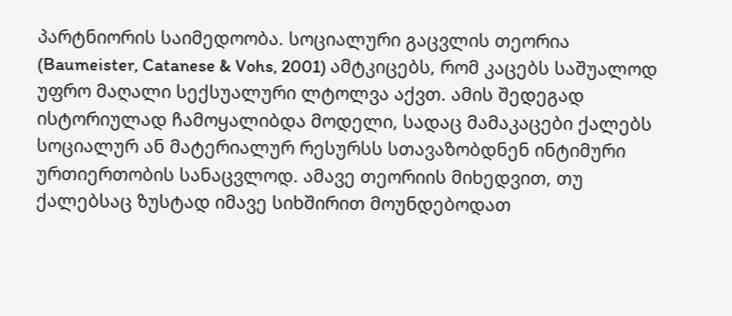პარტნიორის საიმედოობა. სოციალური გაცვლის თეორია (Baumeister, Catanese & Vohs, 2001) ამტკიცებს, რომ კაცებს საშუალოდ უფრო მაღალი სექსუალური ლტოლვა აქვთ. ამის შედეგად ისტორიულად ჩამოყალიბდა მოდელი, სადაც მამაკაცები ქალებს სოციალურ ან მატერიალურ რესურსს სთავაზობდნენ ინტიმური ურთიერთობის სანაცვლოდ. ამავე თეორიის მიხედვით, თუ ქალებსაც ზუსტად იმავე სიხშირით მოუნდებოდათ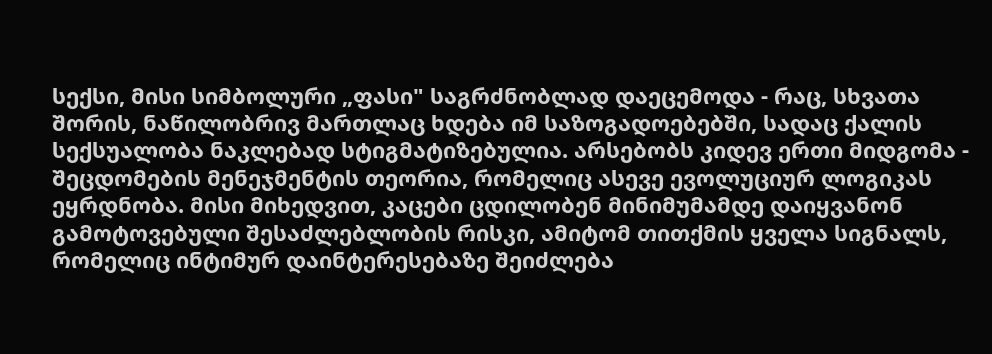სექსი, მისი სიმბოლური „ფასი" საგრძნობლად დაეცემოდა - რაც, სხვათა შორის, ნაწილობრივ მართლაც ხდება იმ საზოგადოებებში, სადაც ქალის სექსუალობა ნაკლებად სტიგმატიზებულია. არსებობს კიდევ ერთი მიდგომა - შეცდომების მენეჯმენტის თეორია, რომელიც ასევე ევოლუციურ ლოგიკას ეყრდნობა. მისი მიხედვით, კაცები ცდილობენ მინიმუმამდე დაიყვანონ გამოტოვებული შესაძლებლობის რისკი, ამიტომ თითქმის ყველა სიგნალს, რომელიც ინტიმურ დაინტერესებაზე შეიძლება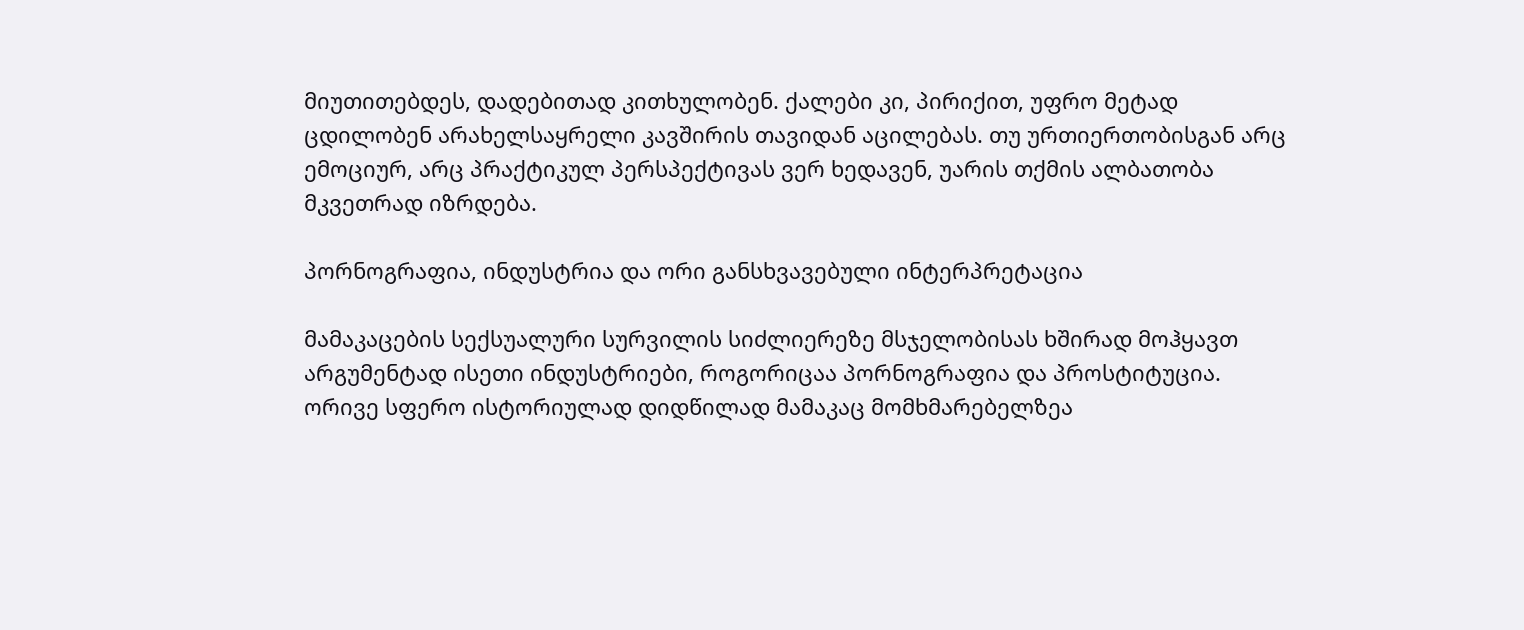მიუთითებდეს, დადებითად კითხულობენ. ქალები კი, პირიქით, უფრო მეტად ცდილობენ არახელსაყრელი კავშირის თავიდან აცილებას. თუ ურთიერთობისგან არც ემოციურ, არც პრაქტიკულ პერსპექტივას ვერ ხედავენ, უარის თქმის ალბათობა მკვეთრად იზრდება.

პორნოგრაფია, ინდუსტრია და ორი განსხვავებული ინტერპრეტაცია

მამაკაცების სექსუალური სურვილის სიძლიერეზე მსჯელობისას ხშირად მოჰყავთ არგუმენტად ისეთი ინდუსტრიები, როგორიცაა პორნოგრაფია და პროსტიტუცია. ორივე სფერო ისტორიულად დიდწილად მამაკაც მომხმარებელზეა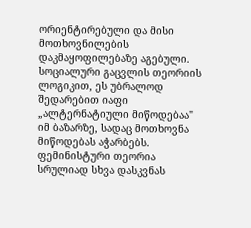ორიენტირებული და მისი მოთხოვნილების დაკმაყოფილებაზე აგებული. სოციალური გაცვლის თეორიის ლოგიკით, ეს უბრალოდ შედარებით იაფი „ალტერნატიული მიწოდებაა" იმ ბაზარზე, სადაც მოთხოვნა მიწოდებას აჭარბებს. ფემინისტური თეორია სრულიად სხვა დასკვნას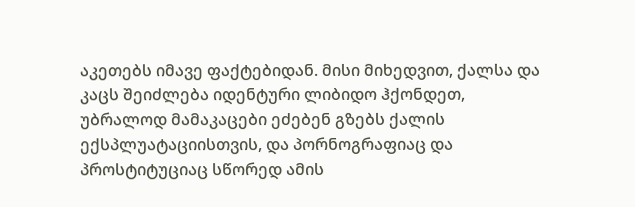აკეთებს იმავე ფაქტებიდან. მისი მიხედვით, ქალსა და კაცს შეიძლება იდენტური ლიბიდო ჰქონდეთ, უბრალოდ მამაკაცები ეძებენ გზებს ქალის ექსპლუატაციისთვის, და პორნოგრაფიაც და პროსტიტუციაც სწორედ ამის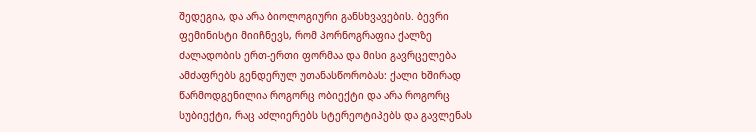შედეგია, და არა ბიოლოგიური განსხვავების. ბევრი ფემინისტი მიიჩნევს, რომ პორნოგრაფია ქალზე ძალადობის ერთ-ერთი ფორმაა და მისი გავრცელება ამძაფრებს გენდერულ უთანასწორობას: ქალი ხშირად წარმოდგენილია როგორც ობიექტი და არა როგორც სუბიექტი, რაც აძლიერებს სტერეოტიპებს და გავლენას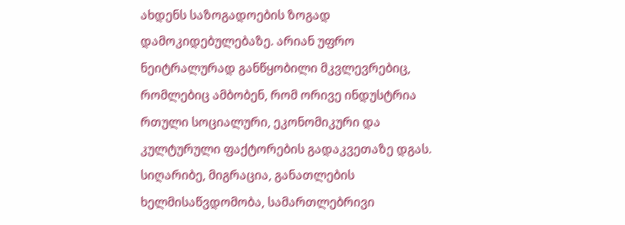ახდენს საზოგადოების ზოგად დამოკიდებულებაზე. არიან უფრო ნეიტრალურად განწყობილი მკვლევრებიც, რომლებიც ამბობენ, რომ ორივე ინდუსტრია რთული სოციალური, ეკონომიკური და კულტურული ფაქტორების გადაკვეთაზე დგას. სიღარიბე, მიგრაცია, განათლების ხელმისაწვდომობა, სამართლებრივი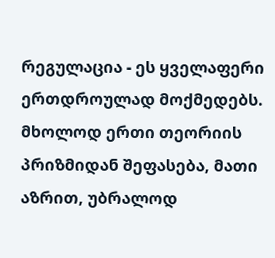რეგულაცია - ეს ყველაფერი ერთდროულად მოქმედებს. მხოლოდ ერთი თეორიის პრიზმიდან შეფასება, მათი აზრით, უბრალოდ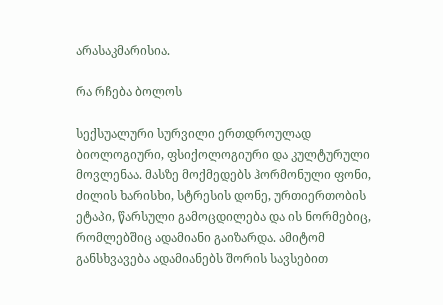არასაკმარისია.

რა რჩება ბოლოს

სექსუალური სურვილი ერთდროულად ბიოლოგიური, ფსიქოლოგიური და კულტურული მოვლენაა. მასზე მოქმედებს ჰორმონული ფონი, ძილის ხარისხი, სტრესის დონე, ურთიერთობის ეტაპი, წარსული გამოცდილება და ის ნორმებიც, რომლებშიც ადამიანი გაიზარდა. ამიტომ განსხვავება ადამიანებს შორის სავსებით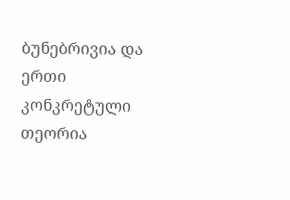ბუნებრივია და ერთი კონკრეტული თეორია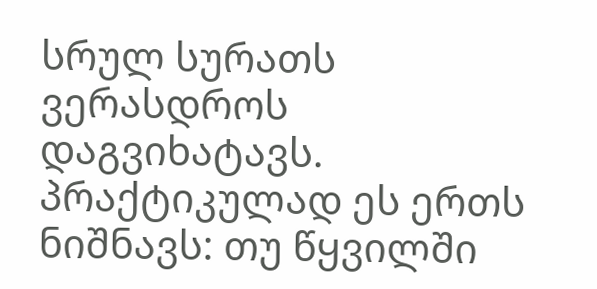სრულ სურათს ვერასდროს დაგვიხატავს. პრაქტიკულად ეს ერთს ნიშნავს: თუ წყვილში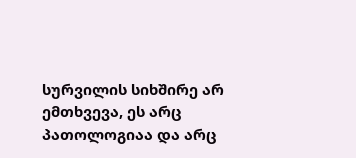სურვილის სიხშირე არ ემთხვევა, ეს არც პათოლოგიაა და არც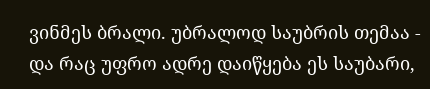ვინმეს ბრალი. უბრალოდ საუბრის თემაა - და რაც უფრო ადრე დაიწყება ეს საუბარი,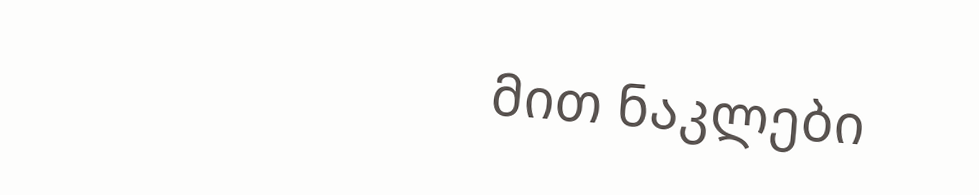მით ნაკლები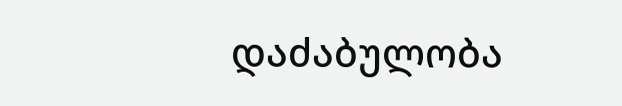დაძაბულობა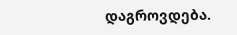დაგროვდება.